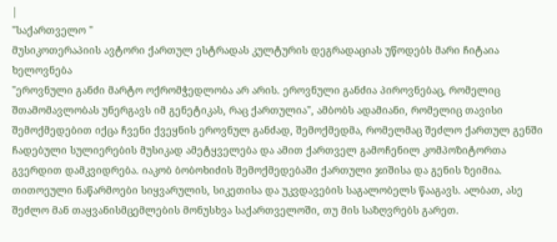|
"საქართველო "
მუსიკოთერაპიის ავტორი ქართულ ესტრადას კულტურის დეგრადაციას უწოდებს მარი ჩიტაია
ხელოვნება
"ეროვნული განძი მარტო ოქრომჭედლობა არ არის. ეროვნული განძია პიროვნებაც, რომელიც შთამომავლობას უნერგავს იმ გენეტიკას, რაც ქართულია", ამბობს ადამიანი, რომელიც თავისი შემოქმედებით იქცა ჩვენი ქვეყნის ეროვნულ განძად, შემოქმედმა, რომელმაც შეძლო ქართულ გენში ჩადებული სულიერების მუსიკად ამეტყველება და ამით ქართველ გამოჩენილ კომპოზიტორთა გვერდით დამკვიდრება. იაკობ ბობოხიძის შემოქმედებაში ქართული ჯიშისა და გენის ზეიმია. თითოეული ნაწარმოები სიყვარულის, სიკეთისა და უკვდავების საგალობელს წააგავს. ალბათ, ასე შეძლო მან თაყვანისმცემლების მონუსხვა საქართველოში, თუ მის საზღვრებს გარეთ.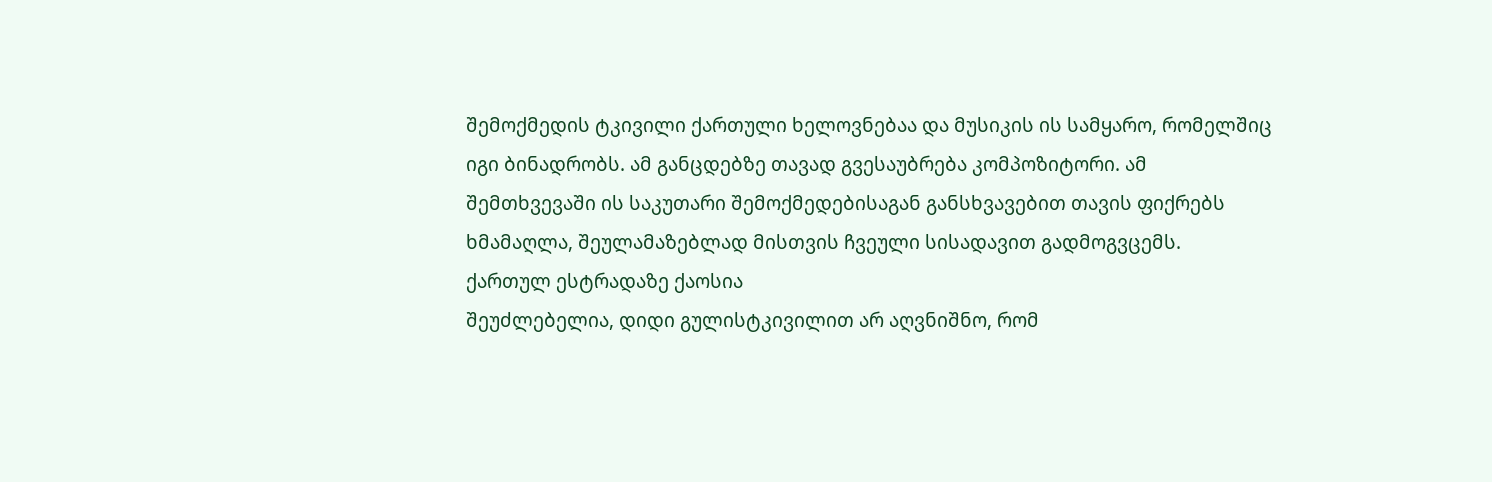შემოქმედის ტკივილი ქართული ხელოვნებაა და მუსიკის ის სამყარო, რომელშიც იგი ბინადრობს. ამ განცდებზე თავად გვესაუბრება კომპოზიტორი. ამ შემთხვევაში ის საკუთარი შემოქმედებისაგან განსხვავებით თავის ფიქრებს ხმამაღლა, შეულამაზებლად მისთვის ჩვეული სისადავით გადმოგვცემს.
ქართულ ესტრადაზე ქაოსია
შეუძლებელია, დიდი გულისტკივილით არ აღვნიშნო, რომ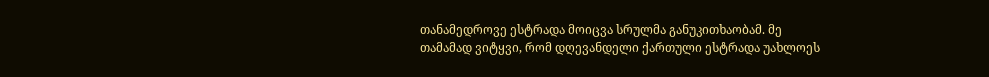თანამედროვე ესტრადა მოიცვა სრულმა განუკითხაობამ. მე თამამად ვიტყვი, რომ დღევანდელი ქართული ესტრადა უახლოეს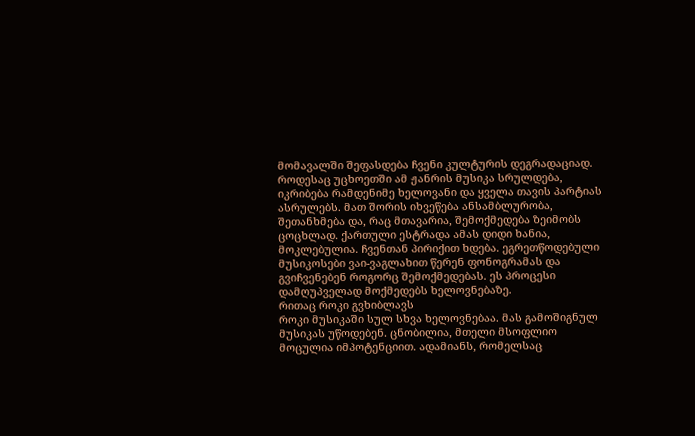მომავალში შეფასდება ჩვენი კულტურის დეგრადაციად. როდესაც უცხოეთში ამ ჟანრის მუსიკა სრულდება, იკრიბება რამდენიმე ხელოვანი და ყველა თავის პარტიას ასრულებს. მათ შორის იხვეწება ანსამბლურობა, შეთანხმება და, რაც მთავარია, შემოქმედება ზეიმობს ცოცხლად. ქართული ესტრადა ამას დიდი ხანია, მოკლებულია. ჩვენთან პირიქით ხდება. ეგრეთწოდებული მუსიკოსები ვაი-ვაგლახით წერენ ფონოგრამას და გვიჩვენებენ როგორც შემოქმედებას. ეს პროცესი დამღუპველად მოქმედებს ხელოვნებაზე.
რითაც როკი გვხიბლავს
როკი მუსიკაში სულ სხვა ხელოვნებაა. მას გამოშიგნულ მუსიკას უწოდებენ. ცნობილია, მთელი მსოფლიო მოცულია იმპოტენციით. ადამიანს, რომელსაც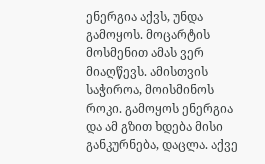ენერგია აქვს, უნდა გამოყოს. მოცარტის მოსმენით ამას ვერ მიაღწევს. ამისთვის საჭიროა, მოისმინოს როკი. გამოყოს ენერგია და ამ გზით ხდება მისი განკურნება, დაცლა. აქვე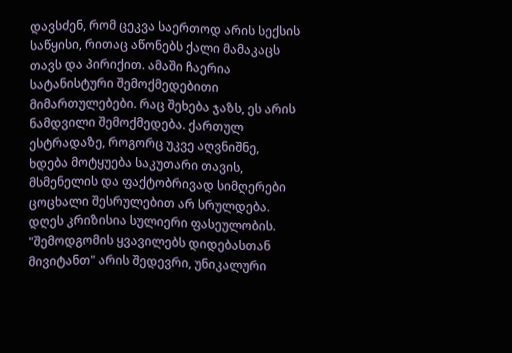დავსძენ, რომ ცეკვა საერთოდ არის სექსის საწყისი, რითაც აწონებს ქალი მამაკაცს თავს და პირიქით. ამაში ჩაერია სატანისტური შემოქმედებითი მიმართულებები. რაც შეხება ჯაზს, ეს არის ნამდვილი შემოქმედება. ქართულ ესტრადაზე, როგორც უკვე აღვნიშნე, ხდება მოტყუება საკუთარი თავის, მსმენელის და ფაქტობრივად სიმღერები ცოცხალი შესრულებით არ სრულდება. დღეს კრიზისია სულიერი ფასეულობის. "შემოდგომის ყვავილებს დიდებასთან მივიტანთ" არის შედევრი, უნიკალური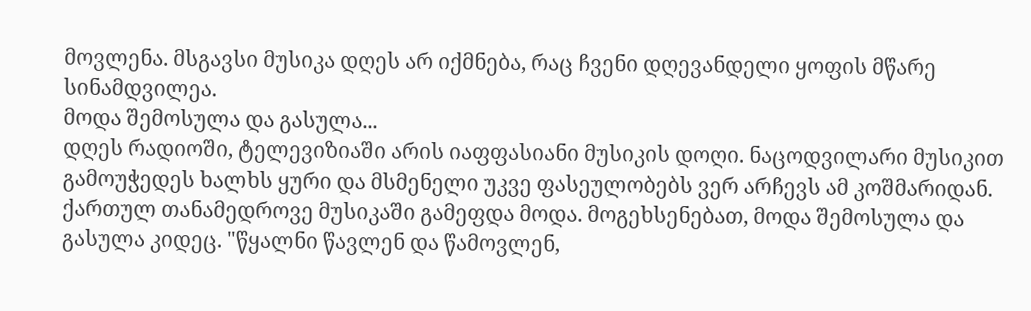მოვლენა. მსგავსი მუსიკა დღეს არ იქმნება, რაც ჩვენი დღევანდელი ყოფის მწარე სინამდვილეა.
მოდა შემოსულა და გასულა...
დღეს რადიოში, ტელევიზიაში არის იაფფასიანი მუსიკის დოღი. ნაცოდვილარი მუსიკით გამოუჭედეს ხალხს ყური და მსმენელი უკვე ფასეულობებს ვერ არჩევს ამ კოშმარიდან. ქართულ თანამედროვე მუსიკაში გამეფდა მოდა. მოგეხსენებათ, მოდა შემოსულა და გასულა კიდეც. "წყალნი წავლენ და წამოვლენ,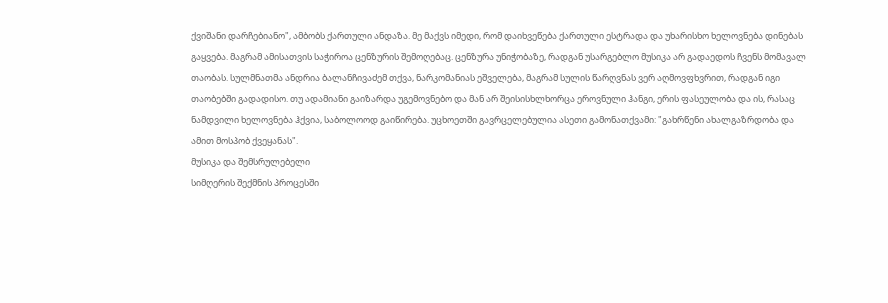ქვიშანი დარჩებიანო", ამბობს ქართული ანდაზა. მე მაქვს იმედი, რომ დაიხვეწება ქართული ესტრადა და უხარისხო ხელოვნება დინებას გაყვება. მაგრამ ამისათვის საჭიროა ცენზურის შემოღებაც. ცენზურა უნიჭობაზე, რადგან უსარგებლო მუსიკა არ გადაედოს ჩვენს მომავალ თაობას. სულმნათმა ანდრია ბალანჩივაძემ თქვა, ნარკომანიას ეშველება, მაგრამ სულის წარღვნას ვერ აღმოვფხვრით, რადგან იგი თაობებში გადადისო. თუ ადამიანი გაიზარდა უგემოვნებო და მან არ შეისისხლხორცა ეროვნული ჰანგი, ერის ფასეულობა და ის, რასაც ნამდვილი ხელოვნება ჰქვია, საბოლოოდ გაიწირება. უცხოეთში გავრცელებულია ასეთი გამონათქვამი: "გახრწენი ახალგაზრდობა და ამით მოსპობ ქვეყანას".
მუსიკა და შემსრულებელი
სიმღერის შექმნის პროცესში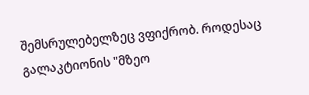შემსრულებელზეც ვფიქრობ. როდესაც გალაკტიონის "მზეო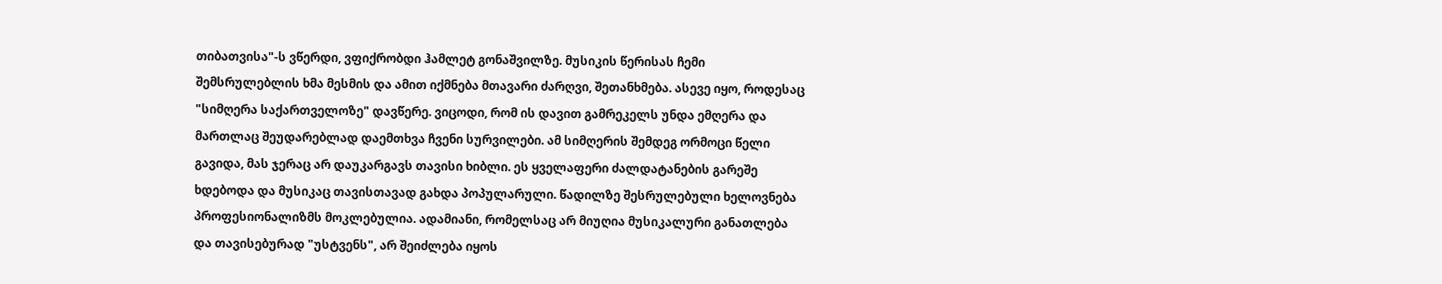თიბათვისა"-ს ვწერდი, ვფიქრობდი ჰამლეტ გონაშვილზე. მუსიკის წერისას ჩემი შემსრულებლის ხმა მესმის და ამით იქმნება მთავარი ძარღვი, შეთანხმება. ასევე იყო, როდესაც "სიმღერა საქართველოზე" დავწერე. ვიცოდი, რომ ის დავით გამრეკელს უნდა ემღერა და მართლაც შეუდარებლად დაემთხვა ჩვენი სურვილები. ამ სიმღერის შემდეგ ორმოცი წელი გავიდა, მას ჯერაც არ დაუკარგავს თავისი ხიბლი. ეს ყველაფერი ძალდატანების გარეშე ხდებოდა და მუსიკაც თავისთავად გახდა პოპულარული. წადილზე შესრულებული ხელოვნება პროფესიონალიზმს მოკლებულია. ადამიანი, რომელსაც არ მიუღია მუსიკალური განათლება და თავისებურად "უსტვენს", არ შეიძლება იყოს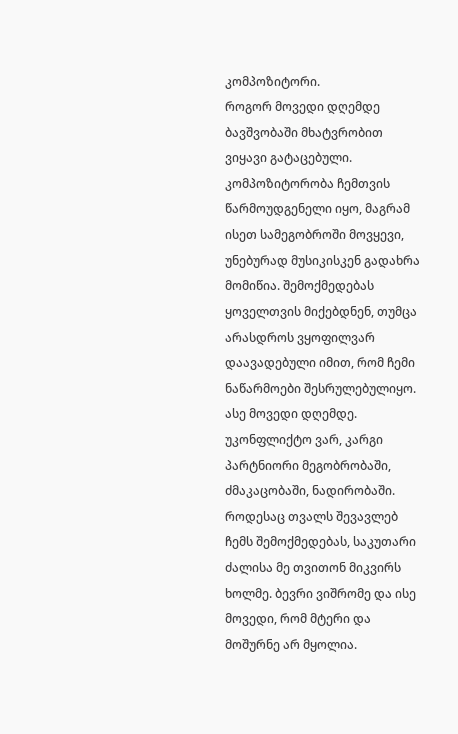კომპოზიტორი.
როგორ მოვედი დღემდე
ბავშვობაში მხატვრობით ვიყავი გატაცებული. კომპოზიტორობა ჩემთვის წარმოუდგენელი იყო, მაგრამ ისეთ სამეგობროში მოვყევი, უნებურად მუსიკისკენ გადახრა მომიწია. შემოქმედებას ყოველთვის მიქებდნენ, თუმცა არასდროს ვყოფილვარ დაავადებული იმით, რომ ჩემი ნაწარმოები შესრულებულიყო. ასე მოვედი დღემდე. უკონფლიქტო ვარ, კარგი პარტნიორი მეგობრობაში, ძმაკაცობაში, ნადირობაში. როდესაც თვალს შევავლებ ჩემს შემოქმედებას, საკუთარი ძალისა მე თვითონ მიკვირს ხოლმე. ბევრი ვიშრომე და ისე მოვედი, რომ მტერი და მოშურნე არ მყოლია.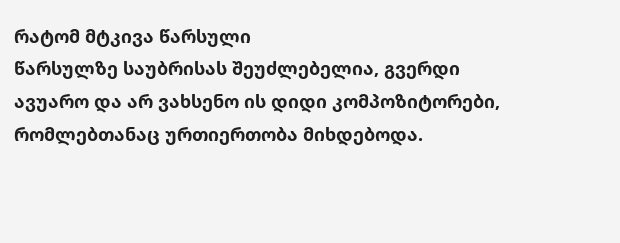რატომ მტკივა წარსული
წარსულზე საუბრისას შეუძლებელია, გვერდი ავუარო და არ ვახსენო ის დიდი კომპოზიტორები, რომლებთანაც ურთიერთობა მიხდებოდა.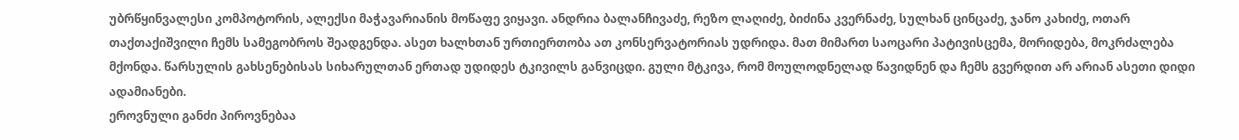უბრწყინვალესი კომპოტორის, ალექსი მაჭავარიანის მოწაფე ვიყავი. ანდრია ბალანჩივაძე, რეზო ლაღიძე, ბიძინა კვერნაძე, სულხან ცინცაძე, ჯანო კახიძე, ოთარ თაქთაქიშვილი ჩემს სამეგობროს შეადგენდა. ასეთ ხალხთან ურთიერთობა ათ კონსერვატორიას უდრიდა. მათ მიმართ საოცარი პატივისცემა, მორიდება, მოკრძალება მქონდა. წარსულის გახსენებისას სიხარულთან ერთად უდიდეს ტკივილს განვიცდი. გული მტკივა, რომ მოულოდნელად წავიდნენ და ჩემს გვერდით არ არიან ასეთი დიდი ადამიანები.
ეროვნული განძი პიროვნებაა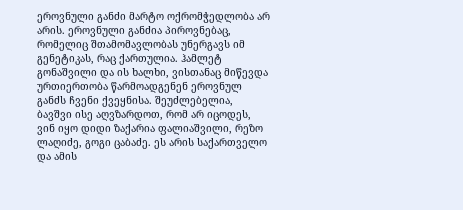ეროვნული განძი მარტო ოქრომჭედლობა არ არის. ეროვნული განძია პიროვნებაც, რომელიც შთამომავლობას უნერგავს იმ გენეტიკას, რაც ქართულია. ჰამლეტ გონაშვილი და ის ხალხი, ვისთანაც მიწევდა ურთიერთობა წარმოადგენენ ეროვნულ განძს ჩვენი ქვეყნისა. შეუძლებელია, ბავშვი ისე აღვზარდოთ, რომ არ იცოდეს, ვინ იყო დიდი ზაქარია ფალიაშვილი, რეზო ლაღიძე, გოგი ცაბაძე. ეს არის საქართველო და ამის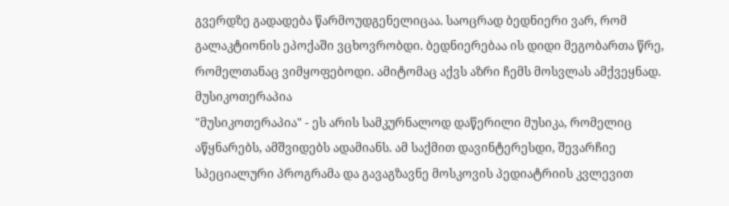გვერდზე გადადება წარმოუდგენელიცაა. საოცრად ბედნიერი ვარ, რომ გალაკტიონის ეპოქაში ვცხოვრობდი. ბედნიერებაა ის დიდი მეგობართა წრე, რომელთანაც ვიმყოფებოდი. ამიტომაც აქვს აზრი ჩემს მოსვლას ამქვეყნად.
მუსიკოთერაპია
"მუსიკოთერაპია" - ეს არის სამკურნალოდ დაწერილი მუსიკა, რომელიც აწყნარებს, ამშვიდებს ადამიანს. ამ საქმით დავინტერესდი, შევარჩიე სპეციალური პროგრამა და გავაგზავნე მოსკოვის პედიატრიის კვლევით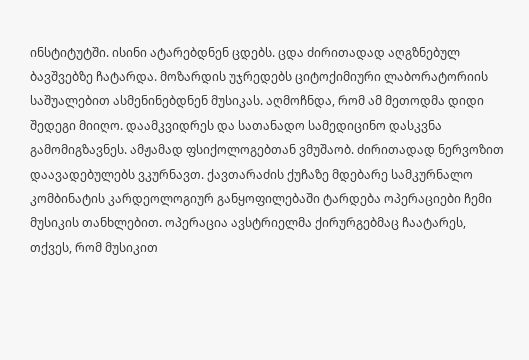ინსტიტუტში. ისინი ატარებდნენ ცდებს. ცდა ძირითადად აღგზნებულ ბავშვებზე ჩატარდა. მოზარდის უჯრედებს ციტოქიმიური ლაბორატორიის საშუალებით ასმენინებდნენ მუსიკას. აღმოჩნდა, რომ ამ მეთოდმა დიდი შედეგი მიიღო. დაამკვიდრეს და სათანადო სამედიცინო დასკვნა გამომიგზავნეს. ამჟამად ფსიქოლოგებთან ვმუშაობ. ძირითადად ნერვოზით დაავადებულებს ვკურნავთ. ქავთარაძის ქუჩაზე მდებარე სამკურნალო კომბინატის კარდეოლოგიურ განყოფილებაში ტარდება ოპერაციები ჩემი მუსიკის თანხლებით. ოპერაცია ავსტრიელმა ქირურგებმაც ჩაატარეს, თქვეს, რომ მუსიკით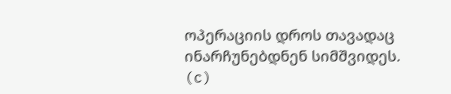ოპერაციის დროს თავადაც ინარჩუნებდნენ სიმშვიდეს.
(c)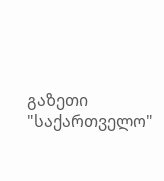გაზეთი "საქართველო"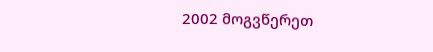2002 მოგვწერეთ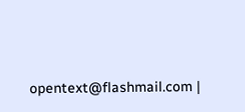opentext@flashmail.com |